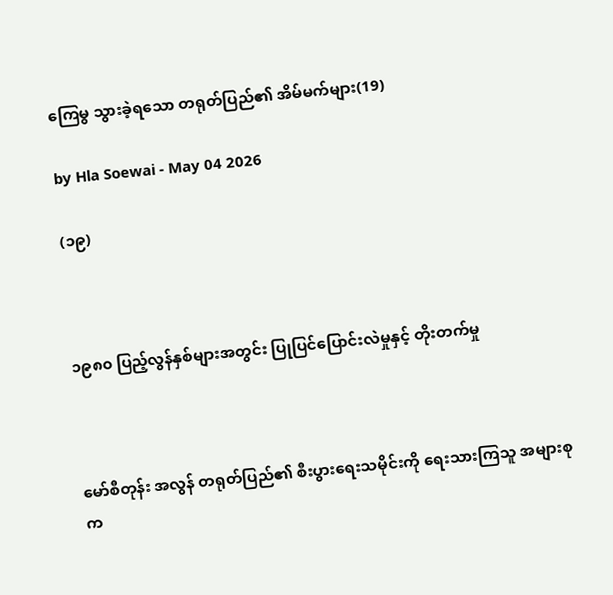ကြေမွ သွားခဲ့ရသော တရုတ်ပြည်၏ အိမ်မက်များ(19)

by Hla Soewai - May 04 2026

(၁၉)



၁၉၈၀ ပြည့်လွန်နှစ်များအတွင်း ပြုပြင်ပြောင်းလဲမှုနှင့် တိုးတက်မှု



မော်စီတုန်း အလွန် တရုတ်ပြည်၏ စီးပွားရေးသမိုင်းကို ရေးသားကြသူ အများစုက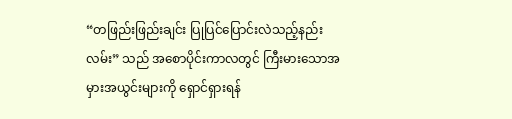“တဖြည်းဖြည်းချင်း ပြုပြင်ပြောင်းလဲသည့်နည်းလမ်း” သည် အစောပိုင်းကာလတွင် ကြီးမားသောအမှားအယွင်းများကို ရှောင်ရှားရန်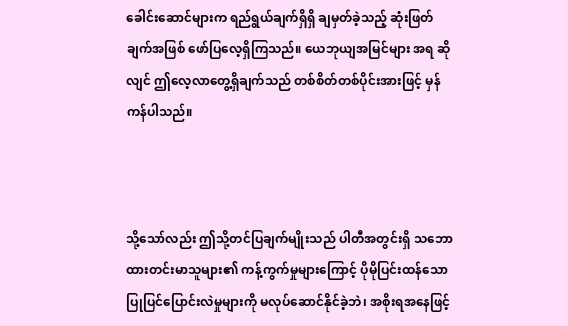ခေါင်းဆောင်များက ရည်ရွယ်ချက်ရှိရှိ ချမှတ်ခဲ့သည့် ဆုံးဖြတ်ချက်အဖြစ် ဖော်ပြလေ့ရှိကြသည်။ ယေဘုယျအမြင်များ အရ ဆိုလျင် ဤလေ့လာတွေ့ရှိချက်သည် တစ်စိတ်တစ်ပိုင်းအားဖြင့် မှန်ကန်ပါသည်။



သို့သော်လည်း ဤသို့တင်ပြချက်မျိုးသည် ပါတီအတွင်းရှိ သဘောထားတင်းမာသူများ၏ ကန့်ကွက်မှုများကြောင့် ပိုမိုပြင်းထန်သော ပြုပြင်ပြောင်းလဲမှုများကို မလုပ်ဆောင်နိုင်ခဲ့ဘဲ၊ အစိုးရအနေဖြင့်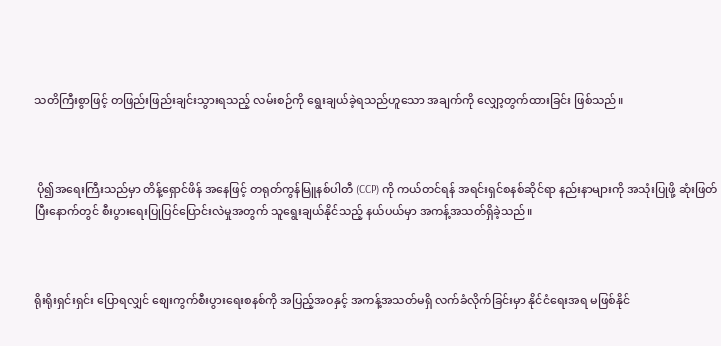သတိကြီးစွာဖြင့် တဖြည်းဖြည်းချင်းသွားရသည့် လမ်းစဉ်ကို ရွေးချယ်ခဲ့ရသည်ဟူသော အချက်ကို လျှော့တွက်ထားခြင်း ဖြစ်သည်။



 ပို၍အရေးကြီးသည်မှာ တိန့်ရှောင်ဖိန် အနေဖြင့် တရုတ်ကွန်မြူနစ်ပါတီ (CCP) ကို ကယ်တင်ရန် အရင်းရှင်စနစ်ဆိုင်ရာ နည်းနာများကို အသုံးပြုဖို့ ဆုံးဖြတ်ပြီးနောက်တွင် စီးပွားရေးပြုပြင်ပြောင်းလဲမှုအတွက် သူရွေးချယ်နိုင်သည့် နယ်ပယ်မှာ အကန့်အသတ်ရှိခဲ့သည်။



ရိုးရိုးရှင်းရှင်း ပြောရလျှင် စျေးကွက်စီးပွားရေးစနစ်ကို အပြည့်အဝနှင့် အကန့်အသတ်မရှိ လက်ခံလိုက်ခြင်းမှာ နိုင်ငံရေးအရ မဖြစ်နိုင်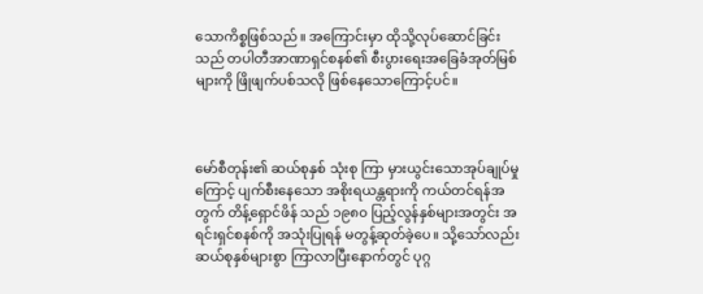သောကိစ္စဖြစ်သည်။ အကြောင်းမှာ ထိုသို့လုပ်ဆောင်ခြင်းသည် တပါတီအာဏာရှင်စနစ်၏ စီးပွားရေးအခြေခံအုတ်မြစ်များကို ဖြိုဖျက်ပစ်သလို ဖြစ်နေသောကြောင့်ပင်။



မော်စီတုန်း၏ ဆယ်စုနှစ် သုံးစု ကြာ မှားယွင်းသောအုပ်ချုပ်မှုကြောင့် ပျက်စီးနေသော အစိုးရယန္တရားကို ကယ်တင်ရန်အတွက် တိန့်ရှောင်ဖိန် သည် ၁၉၈၀ ပြည့်လွန်နှစ်များအတွင်း အရင်းရှင်စနစ်ကို အသုံးပြုရန် မတွန့်ဆုတ်ခဲ့ပေ။ သို့သော်လည်း ဆယ်စုနှစ်များစွာ ကြာလာပြီးနောက်တွင် ပုဂ္ဂ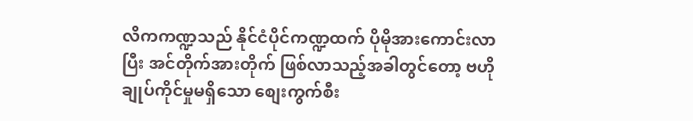လိကကဏ္ဍသည် နိုင်ငံပိုင်ကဏ္ဍထက် ပိုမိုအားကောင်းလာပြီး အင်တိုက်အားတိုက် ဖြစ်လာသည့်အခါတွင်တော့ ဗဟိုချုပ်ကိုင်မှုမရှိသော စျေးကွက်စီး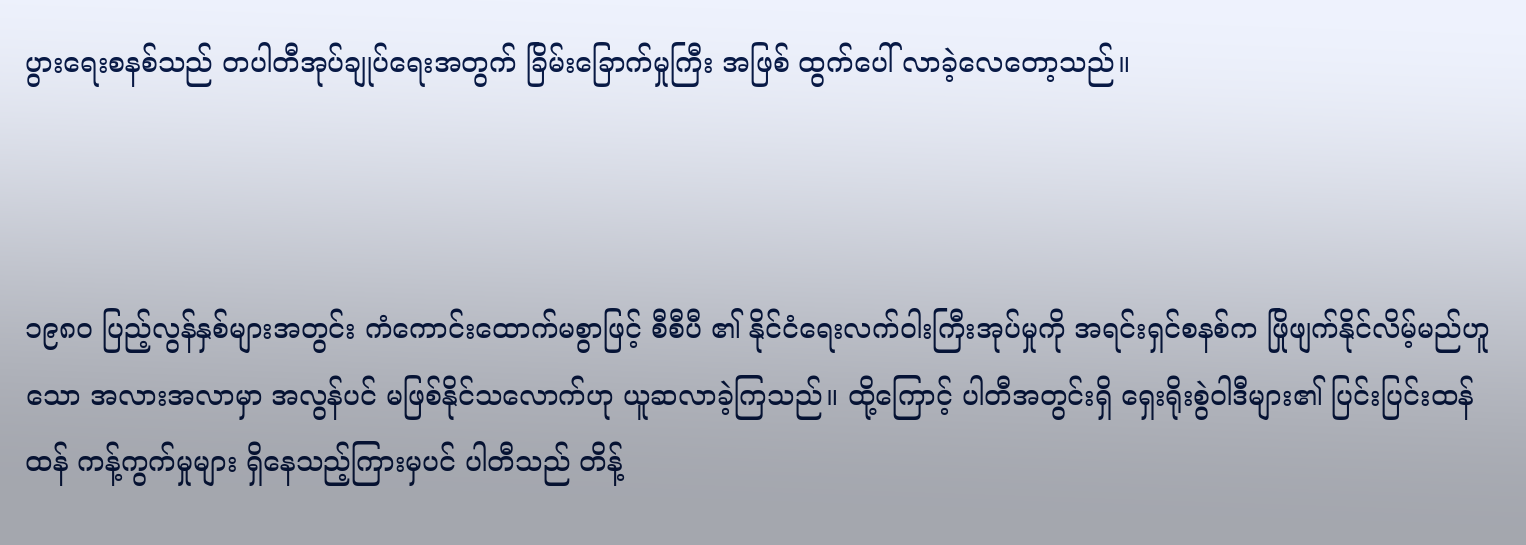ပွားရေးစနစ်သည် တပါတီအုပ်ချုပ်ရေးအတွက် ခြိမ်းခြောက်မှုကြီး အဖြစ် ထွက်ပေါ် လာခဲ့လေတော့သည်။



၁၉၈၀ ပြည့်လွန်နှစ်များအတွင်း ကံကောင်းထောက်မစွာဖြင့် စီစီပီ ၏ နိုင်ငံရေးလက်ဝါးကြီးအုပ်မှုကို အရင်းရှင်စနစ်က ဖြိုဖျက်နိုင်လိမ့်မည်ဟူသော အလားအလာမှာ အလွန်ပင် မဖြစ်နိုင်သလောက်ဟု ယူဆလာခဲ့ကြသည်။ ထို့ကြောင့် ပါတီအတွင်းရှိ ရှေးရိုးစွဲဝါဒီများ၏ ပြင်းပြင်းထန်ထန် ကန့်ကွက်မှုများ ရှိနေသည့်ကြားမှပင် ပါတီသည် တိန့်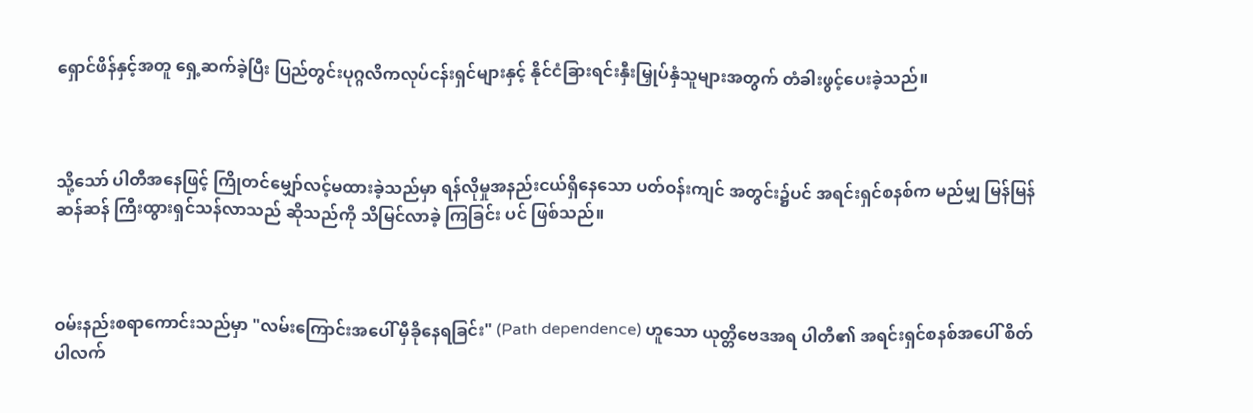ရှောင်ဖိန်နှင့်အတူ ရှေ့ဆက်ခဲ့ပြီး ပြည်တွင်းပုဂ္ဂလိကလုပ်ငန်းရှင်များနှင့် နိုင်ငံခြားရင်းနှီးမြှုပ်နှံသူများအတွက် တံခါးဖွင့်ပေးခဲ့သည်။



သို့သော် ပါတီအနေဖြင့် ကြိုတင်မျှော်လင့်မထားခဲ့သည်မှာ ရန်လိုမှုအနည်းငယ်ရှိနေသော ပတ်ဝန်းကျင် အတွင်း၌ပင် အရင်းရှင်စနစ်က မည်မျှ မြန်မြန်ဆန်ဆန် ကြီးထွားရှင်သန်လာသည် ဆိုသည်ကို သိမြင်လာခဲ့ ကြခြင်း ပင် ဖြစ်သည်။



ဝမ်းနည်းစရာကောင်းသည်မှာ "လမ်းကြောင်းအပေါ် မှီခိုနေရခြင်း" (Path dependence) ဟူသော ယုတ္တိဗေဒအရ ပါတီ၏ အရင်းရှင်စနစ်အပေါ် စိတ်ပါလက်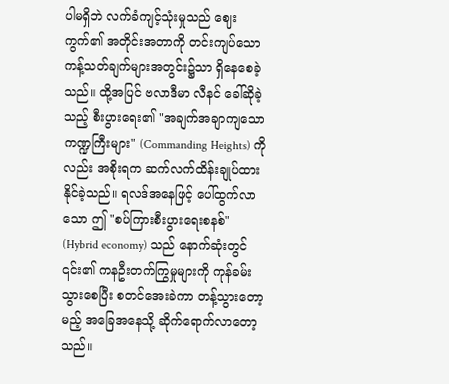ပါမရှိဘဲ လက်ခံကျင့်သုံးမှုသည် ဈေးကွက်၏ အတိုင်းအတာကို တင်းကျပ်သော ကန့်သတ်ချက်များအတွင်း၌သာ ရှိနေစေခဲ့သည်။ ထို့အပြင် ဗလာဒီမာ လီနင် ခေါ်ဆိုခဲ့သည့် စီးပွားရေး၏ "အချက်အချာကျသော ကဏ္ဍကြီးများ" (Commanding Heights) ကိုလည်း အစိုးရက ဆက်လက်ထိန်းချုပ်ထားနိုင်ခဲ့သည်။ ရလဒ်အနေဖြင့် ပေါ်ထွက်လာသော ဤ "စပ်ကြားစီးပွားရေးစနစ်" (Hybrid economy) သည် နောက်ဆုံးတွင် ၎င်း၏ ကနဦးတက်ကြွမှုများကို ကုန်ခမ်းသွားစေပြီး စတင်အေးခဲကာ တန့်သွားတော့မည့် အခြေအနေသို့ ဆိုက်ရောက်လာတော့သည်။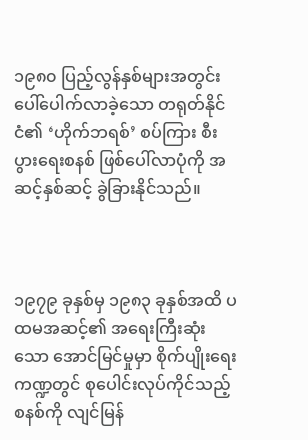၁၉၈၀ ပြည့်လွန်နှစ်များအတွင်း ပေါ်ပေါက်လာခဲ့သော တရုတ်နိုင်ငံ၏ ‘ဟိုက်ဘရစ်’ စပ်ကြား စီးပွားရေးစနစ် ဖြစ်ပေါ်လာပုံကို အဆင့်နှစ်ဆင့် ခွဲခြားနိုင်သည်။



၁၉၇၉ ခုနှစ်မှ ၁၉၈၃ ခုနှစ်အထိ ပထမအဆင့်၏ အရေးကြီးဆုံးသော အောင်မြင်မှုမှာ စိုက်ပျိုးရေးကဏ္ဍတွင် စုပေါင်းလုပ်ကိုင်သည့်စနစ်ကို လျင်မြန်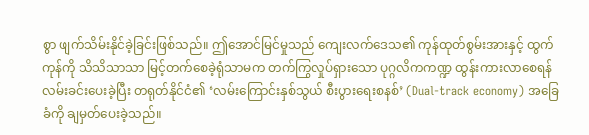စွာ ဖျက်သိမ်းနိုင်ခဲ့ခြင်းဖြစ်သည်။ ဤအောင်မြင်မှုသည် ကျေးလက်ဒေသ၏ ကုန်ထုတ်စွမ်းအားနှင့် ထွက်ကုန်ကို သိသိသာသာ မြင့်တက်စေခဲ့ရုံသာမက တက်ကြွလှုပ်ရှားသော ပုဂ္ဂလိကကဏ္ဍ ထွန်းကားလာစေရန် လမ်းခင်းပေးခဲ့ပြီး တရုတ်နိုင်ငံ၏ ‘လမ်းကြောင်းနှစ်သွယ် စီးပွားရေးစနစ်’ (Dual-track economy) အခြေခံကို ချမှတ်ပေးခဲ့သည်။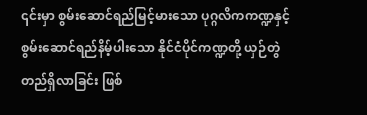၎င်းမှာ စွမ်းဆောင်ရည်မြင့်မားသော ပုဂ္ဂလိကကဏ္ဍနှင့် စွမ်းဆောင်ရည်နိမ့်ပါးသော နိုင်ငံပိုင်ကဏ္ဍတို့ ယှဉ်တွဲတည်ရှိလာခြင်း ဖြစ်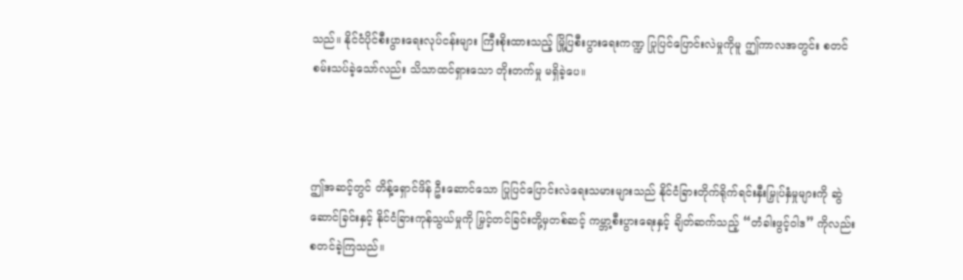သည်။ နိုင်ငံပိုင်စီးပွားရေးလုပ်ငန်းများ ကြီးစိုးထားသည့် မြို့ပြစီးပွားရေးကဏ္ဍ ပြုပြင်ပြောင်းလဲမှုကိုမူ ဤကာလအတွင်း စတင် စမ်းသပ်ခဲ့သော်လည်း သိသာထင်ရှားသော တိုးတက်မှု မရှိခဲ့ပေ။



ဤအဆင့်တွင် တိန့်ရှောင်ဖိန် ဦးဆောင်သော ပြုပြင်ပြောင်းလဲရေးသမားများသည် နိုင်ငံခြားတိုက်ရိုက်ရင်းနှီးမြှုပ်နှံမှုများကို ဆွဲဆောင်ခြင်းနှင့် နိုင်ငံခြားကုန်သွယ်မှုကို မြှင့်တင်ခြင်းတို့မှတစ်ဆင့် ကမ္ဘာ့စီးပွားရေးနှင့် ချိတ်ဆက်သည့် “တံခါးဖွင့်ဝါဒ” ကိုလည်း စတင်ခဲ့ကြသည်။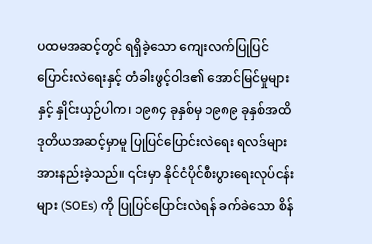ပထမအဆင့်တွင် ရရှိခဲ့သော ကျေးလက်ပြုပြင်ပြောင်းလဲရေးနှင့် တံခါးဖွင့်ဝါဒ၏ အောင်မြင်မှုများနှင့် နှိုင်းယှဉ်ပါက၊ ၁၉၈၄ ခုနှစ်မှ ၁၉၈၉ ခုနှစ်အထိ ဒုတိယအဆင့်မှာမူ ပြုပြင်ပြောင်းလဲရေး ရလဒ်များ အားနည်းခဲ့သည်။ ၎င်းမှာ နိုင်ငံပိုင်စီးပွားရေးလုပ်ငန်းများ (SOEs) ကို ပြုပြင်ပြောင်းလဲရန် ခက်ခဲသော စိန်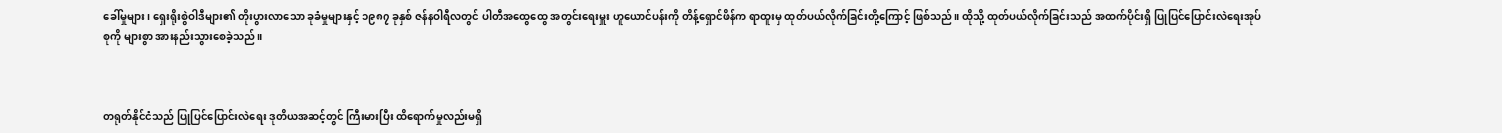ခေါ်မှုများ၊ ရှေးရိုးစွဲဝါဒီများ၏ တိုးပွားလာသော ခုခံမှုများနှင့် ၁၉၈၇ ခုနှစ် ဇန်နဝါရီလတွင် ပါတီအထွေထွေ အတွင်းရေးမှူး ဟူယောင်ပန်းကို တိန့်ရှောင်ဖိန်က ရာထူးမှ ထုတ်ပယ်လိုက်ခြင်းတို့ကြောင့် ဖြစ်သည်။ ထိုသို့ ထုတ်ပယ်လိုက်ခြင်းသည် အထက်ပိုင်းရှိ ပြုပြင်ပြောင်းလဲရေးအုပ်စုကို များစွာ အားနည်းသွားစေခဲ့သည်။



တရုတ်နိုင်ငံသည် ပြုပြင်ပြောင်းလဲရေး ဒုတိယအဆင့်တွင် ကြီးမားပြီး ထိရောက်မှုလည်းမရှိ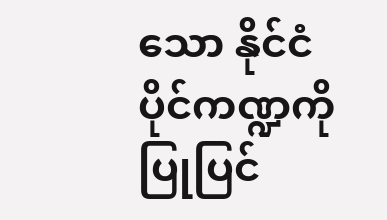သော နိုင်ငံပိုင်ကဏ္ဍကို ပြုပြင်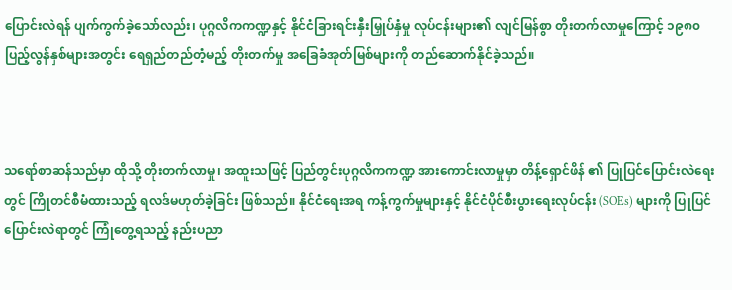ပြောင်းလဲရန် ပျက်ကွက်ခဲ့သော်လည်း၊ ပုဂ္ဂလိကကဏ္ဍနှင့် နိုင်ငံခြားရင်းနှီးမြှုပ်နှံမှု လုပ်ငန်းများ၏ လျင်မြန်စွာ တိုးတက်လာမှုကြောင့် ၁၉၈၀ ပြည့်လွန်နှစ်များအတွင်း ရေရှည်တည်တံ့မည့် တိုးတက်မှု အခြေခံအုတ်မြစ်များကို တည်ဆောက်နိုင်ခဲ့သည်။



သရော်စာဆန်သည်မှာ ထိုသို့ တိုးတက်လာမှု၊ အထူးသဖြင့် ပြည်တွင်းပုဂ္ဂလိကကဏ္ဍ အားကောင်းလာမှုမှာ တိန့်ရှောင်ဖိန် ၏ ပြုပြင်ပြောင်းလဲရေးတွင် ကြိုတင်စီမံထားသည့် ရလဒ်မဟုတ်ခဲ့ခြင်း ဖြစ်သည်။ နိုင်ငံရေးအရ ကန့်ကွက်မှုများနှင့် နိုင်ငံပိုင်စီးပွားရေးလုပ်ငန်း (SOEs) များကို ပြုပြင်ပြောင်းလဲရာတွင် ကြုံတွေ့ရသည့် နည်းပညာ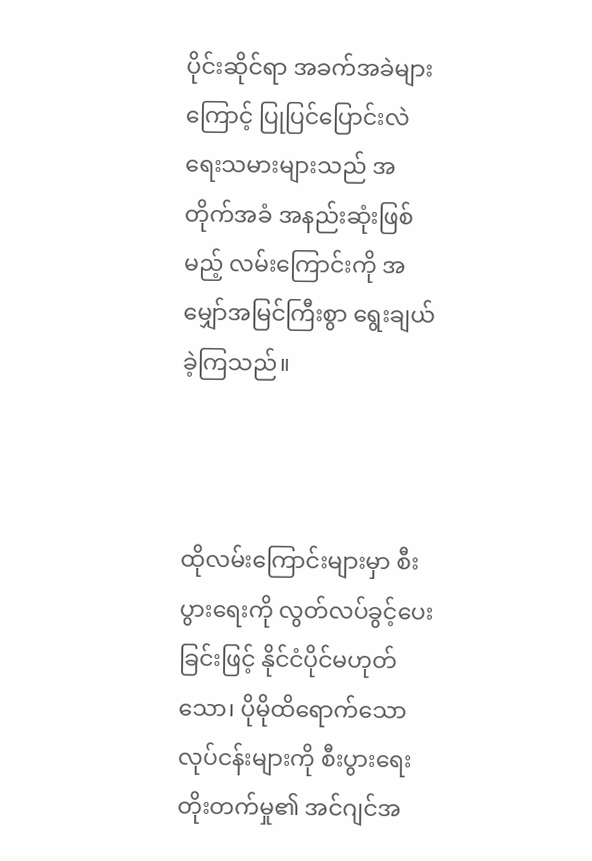ပိုင်းဆိုင်ရာ အခက်အခဲများကြောင့် ပြုပြင်ပြောင်းလဲရေးသမားများသည် အတိုက်အခံ အနည်းဆုံးဖြစ်မည့် လမ်းကြောင်းကို အမျှော်အမြင်ကြီးစွာ ရွေးချယ်ခဲ့ကြသည်။



ထိုလမ်းကြောင်းများမှာ စီးပွားရေးကို လွတ်လပ်ခွင့်ပေးခြင်းဖြင့် နိုင်ငံပိုင်မဟုတ်သော၊ ပိုမိုထိရောက်သော လုပ်ငန်းများကို စီးပွားရေးတိုးတက်မှု၏ အင်ဂျင်အ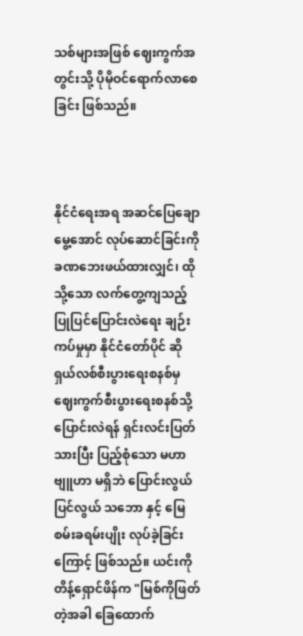သစ်များအဖြစ် ဈေးကွက်အတွင်းသို့ ပိုမိုဝင်ရောက်လာစေခြင်း ဖြစ်သည်။



နိုင်ငံရေးအရ အဆင်ပြေချောမွေ့အောင် လုပ်ဆောင်ခြင်းကို ခဏဘေးဖယ်ထားလျှင်၊ ထိုသို့သော လက်တွေ့ကျသည့် ပြုပြင်ပြောင်းလဲရေး ချဉ်းကပ်မှုမှာ နိုင်ငံတော်ပိုင် ဆိုရှယ်လစ်စီးပွားရေးစနစ်မှ ဈေးကွက်စီးပွားရေးစနစ်သို့ ပြောင်းလဲရန် ရှင်းလင်းပြတ်သားပြီး ပြည့်စုံသော မဟာဗျူဟာ မရှိဘဲ ပြောင်းလွယ် ပြင်လွယ် သဘော နှင့် မြေစမ်းခရမ်းပျိုး လုပ်ခဲ့ခြင်းကြောင့် ဖြစ်သည်။ ယင်းကို တိန့်ရှောင်ဖိန်က "မြစ်ကိုဖြတ်တဲ့အခါ ခြေထောက်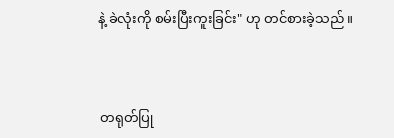နဲ့ ခဲလုံးကို စမ်းပြီးကူးခြင်း" ဟု တင်စားခဲ့သည်။



 တရုတ်ပြု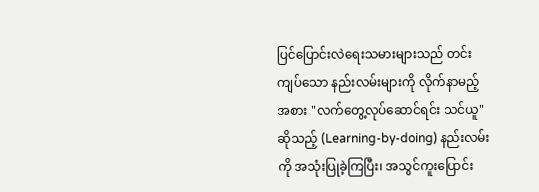ပြင်ပြောင်းလဲရေးသမားများသည် တင်းကျပ်သော နည်းလမ်းများကို လိုက်နာမည့်အစား "လက်တွေ့လုပ်ဆောင်ရင်း သင်ယူ" ဆိုသည့် (Learning-by-doing) နည်းလမ်းကို အသုံးပြုခဲ့ကြပြီး၊ အသွင်ကူးပြောင်း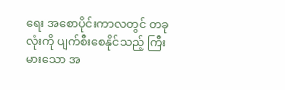ရေး အစောပိုင်းကာလတွင် တခုလုံးကို ပျက်စီးစေနိုင်သည့် ကြီးမားသော အ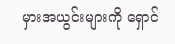မှားအယွင်းများကို ရှောင်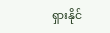ရှားနိုင်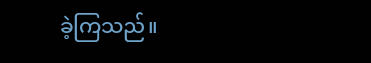ခဲ့ကြသည်။